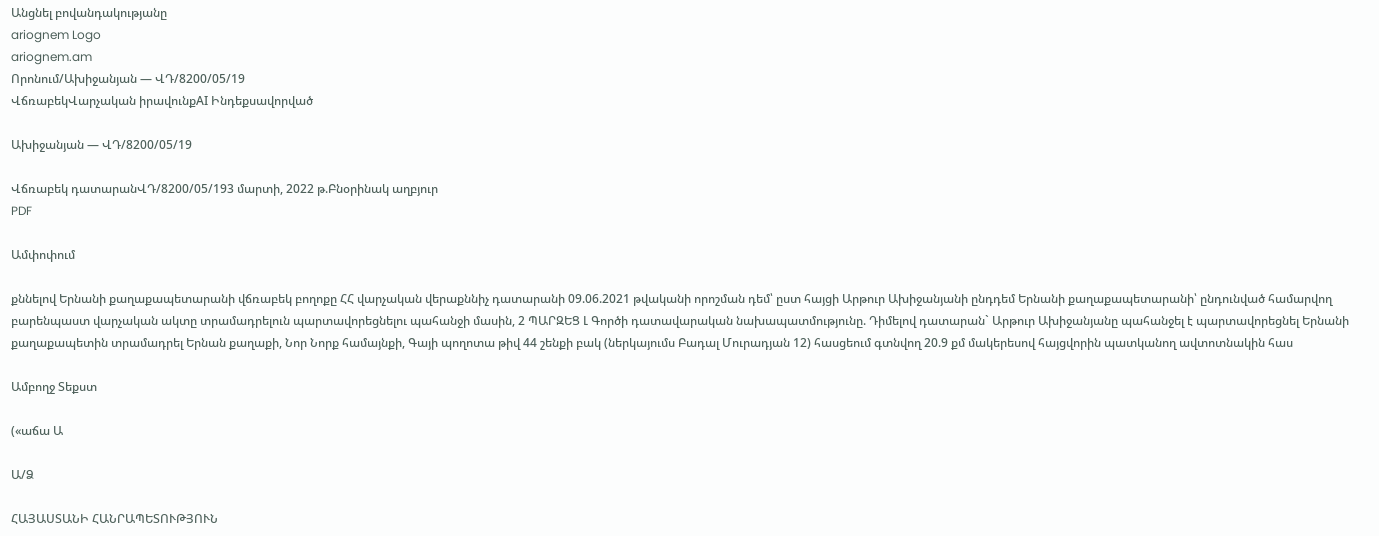Անցնել բովանդակությանը
ariognem Logo
ariognem.am
Որոնում/Ախիջանյան — ՎԴ/8200/05/19
ՎճռաբեկՎարչական իրավունքAI Ինդեքսավորված

Ախիջանյան — ՎԴ/8200/05/19

Վճռաբեկ դատարանՎԴ/8200/05/193 մարտի, 2022 թ.Բնօրինակ աղբյուր
PDF

Ամփոփում

քննելով Երնանի քաղաքապետարանի վճռաբեկ բողոքը ՀՀ վարչական վերաքննիչ դատարանի 09.06.2021 թվականի որոշման դեմ՝ ըստ հայցի Արթուր Ախիջանյանի ընդդեմ Երնանի քաղաքապետարանի՝ ընդունված համարվող բարենպաստ վարչական ակտը տրամադրելուն պարտավորեցնելու պահանջի մասին, 2 ՊԱՐԶԵՑ Լ Գործի դատավարական նախապատմությունը. Դիմելով դատարան` Արթուր Ախիջանյանը պահանջել է պարտավորեցնել Երնանի քաղաքապետին տրամադրել Երնան քաղաքի, Նոր Նորք համայնքի, Գայի պողոտա թիվ 44 շենքի բակ (ներկայումս Բադալ Մուրադյան 12) հասցեում գտնվող 20.9 քմ մակերեսով հայցվորին պատկանող ավտոտնակին հաս

Ամբողջ Տեքստ

(«աճա Ա

Ա/Ձ

ՀԱՅԱՍՏԱՆԻ ՀԱՆՐԱՊԵՏՈՒԹՅՈՒՆ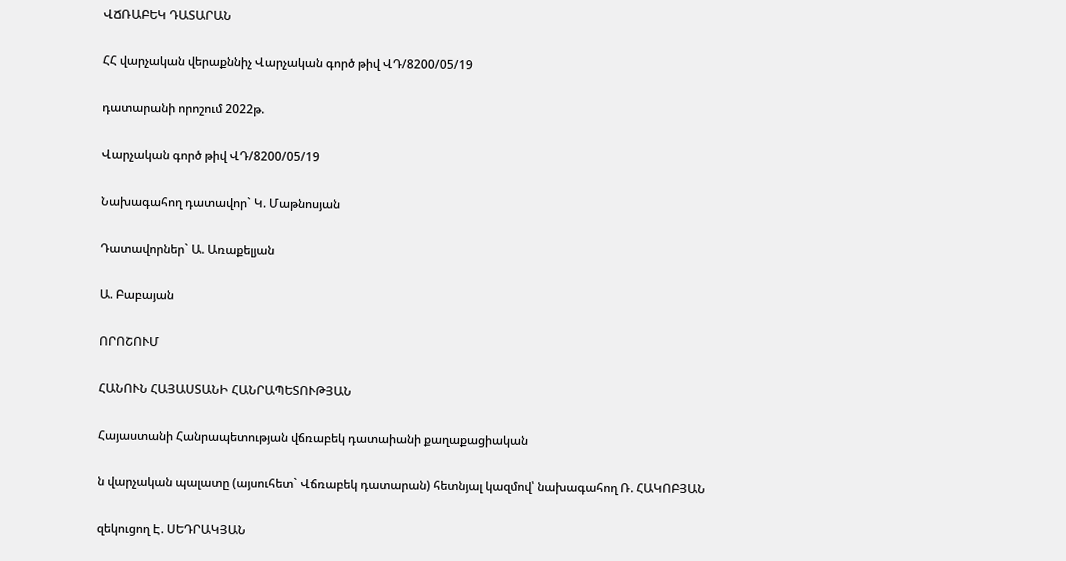ՎՃՌԱԲԵԿ ԴԱՏԱՐԱՆ

ՀՀ վարչական վերաքննիչ Վարչական գործ թիվ ՎԴ/8200/05/19

դատարանի որոշում 2022թ.

Վարչական գործ թիվ ՎԴ/8200/05/19

Նախագահող դատավոր` Կ. Մաթնոսյան

Դատավորներ` Ա. Առաքելյան

Ա. Բաբայան

ՈՐՈՇՈՒՄ

ՀԱՆՈՒՆ ՀԱՅԱՍՏԱՆԻ ՀԱՆՐԱՊԵՏՈՒԹՅԱՆ

Հայաստանի Հանրապետության վճռաբեկ դատաիանի քաղաքացիական

ն վարչական պալատը (այսուհետ` Վճռաբեկ դատարան) հետնյալ կազմով՝ նախագահող Ռ. ՀԱԿՈԲՅԱՆ

զեկուցող Է. ՍԵԴՐԱԿՅԱՆ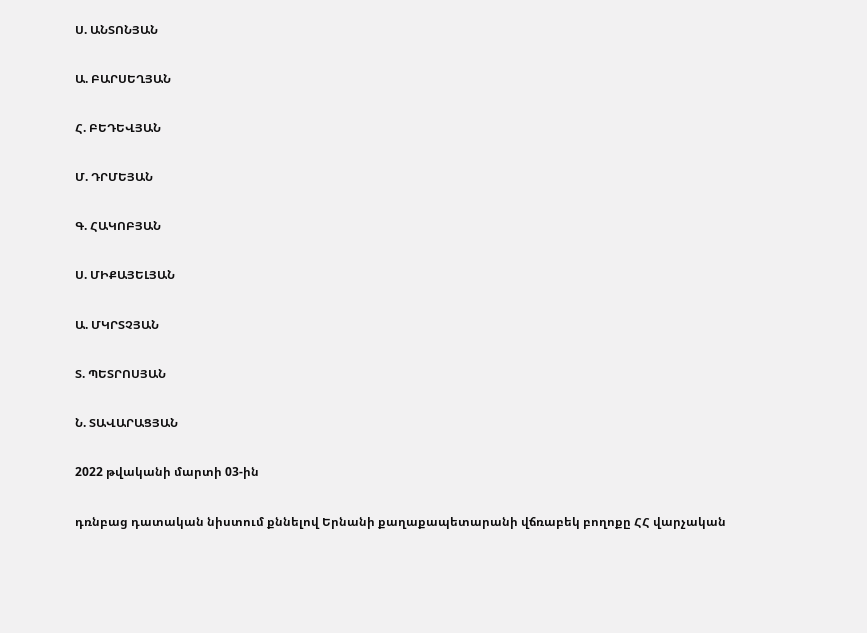Ս. ԱՆՏՈՆՅԱՆ

Ա. ԲԱՐՍԵՂՅԱՆ

Հ. ԲԵԴԵՎՅԱՆ

Մ. ԴՐՄԵՅԱՆ

Գ. ՀԱԿՈԲՅԱՆ

Ս. ՄԻՔԱՅԵԼՅԱՆ

Ա. ՄԿՐՏՉՅԱՆ

Տ. ՊԵՏՐՈՍՅԱՆ

Ն. ՏԱՎԱՐԱՑՅԱՆ

2022 թվականի մարտի 03-ին

դռնբաց դատական նիստում քննելով Երնանի քաղաքապետարանի վճռաբեկ բողոքը ՀՀ վարչական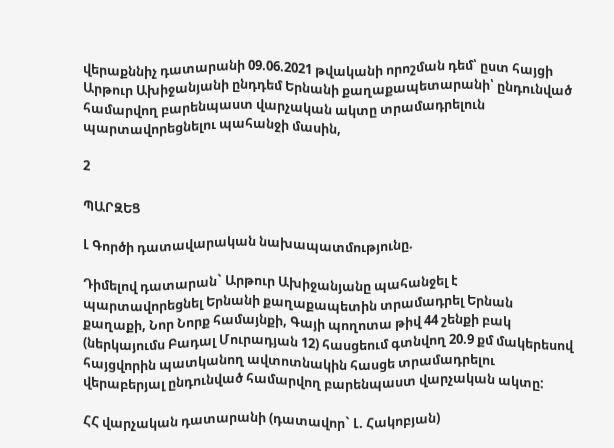վերաքննիչ դատարանի 09.06.2021 թվականի որոշման դեմ՝ ըստ հայցի Արթուր Ախիջանյանի ընդդեմ Երնանի քաղաքապետարանի՝ ընդունված համարվող բարենպաստ վարչական ակտը տրամադրելուն պարտավորեցնելու պահանջի մասին,

2

ՊԱՐԶԵՑ

Լ Գործի դատավարական նախապատմությունը.

Դիմելով դատարան` Արթուր Ախիջանյանը պահանջել է պարտավորեցնել Երնանի քաղաքապետին տրամադրել Երնան քաղաքի, Նոր Նորք համայնքի, Գայի պողոտա թիվ 44 շենքի բակ (ներկայումս Բադալ Մուրադյան 12) հասցեում գտնվող 20.9 քմ մակերեսով հայցվորին պատկանող ավտոտնակին հասցե տրամադրելու վերաբերյալ ընդունված համարվող բարենպաստ վարչական ակտը:

ՀՀ վարչական դատարանի (դատավոր` Լ. Հակոբյան)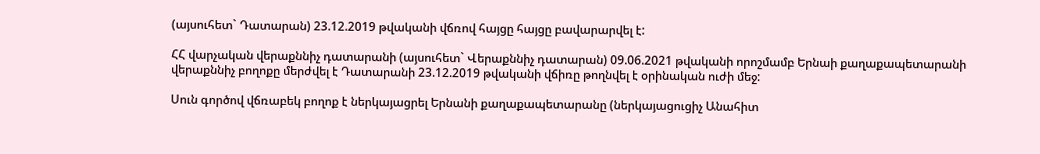(այսուհետ` Դատարան) 23.12.2019 թվականի վճռով հայցը հայցը բավարարվել է:

ՀՀ վարչական վերաքննիչ դատարանի (այսուհետ` Վերաքննիչ դատարան) 09.06.2021 թվականի որոշմամբ Երնաի քաղաքապետարանի վերաքննիչ բողոքը մերժվել է Դատարանի 23.12.2019 թվականի վճիռը թողնվել է օրինական ուժի մեջ:

Սուն գործով վճռաբեկ բողոք է ներկայացրել Երնանի քաղաքապետարանը (ներկայացուցիչ Անահիտ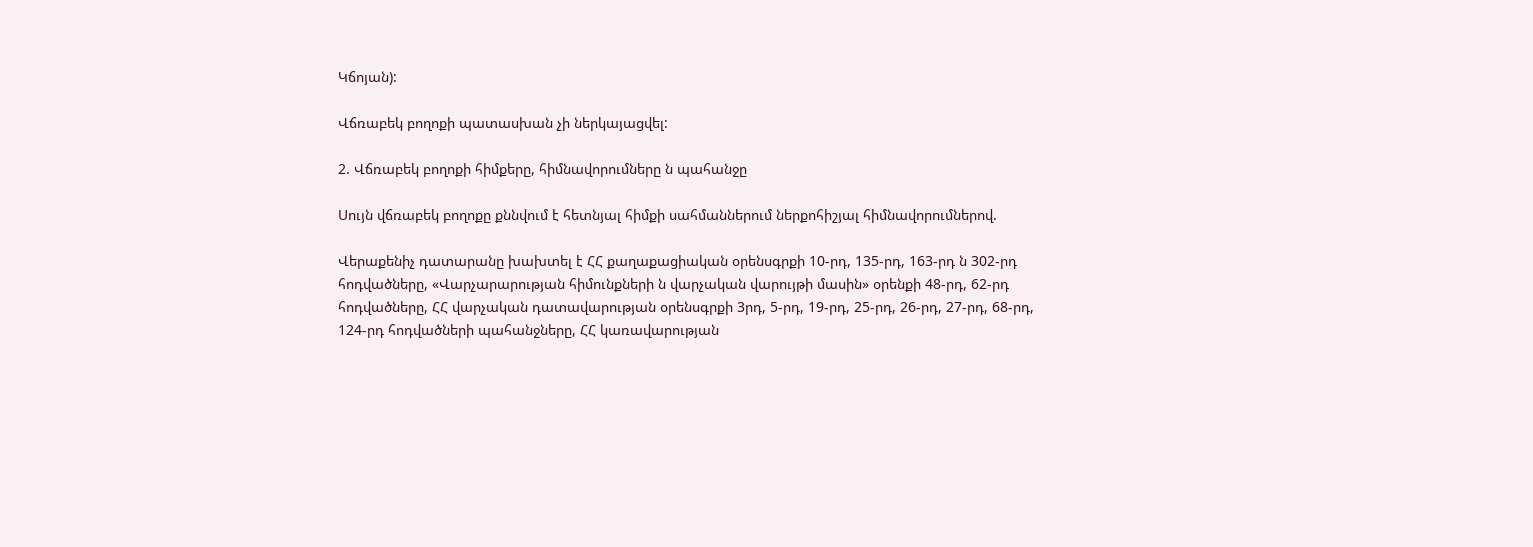Կճոյան):

Վճռաբեկ բողոքի պատասխան չի ներկայացվել:

2. Վճռաբեկ բողոքի հիմքերը, հիմնավորումները ն պահանջը

Սույն վճռաբեկ բողոքը քննվում է հետնյալ հիմքի սահմաններում ներքոհիշյալ հիմնավորումներով.

Վերաքենիչ դատարանը խախտել է ՀՀ քաղաքացիական օրենսգրքի 10-րդ, 135-րդ, 163-րդ ն 302-րդ հոդվածները, «Վարչարարության հիմունքների ն վարչական վարույթի մասին» օրենքի 48-րդ, 62-րդ հոդվածները, ՀՀ վարչական դատավարության օրենսգրքի 3րդ, 5-րդ, 19-րդ, 25-րդ, 26-րդ, 27-րդ, 68-րդ, 124-րդ հոդվածների պահանջները, ՀՀ կառավարության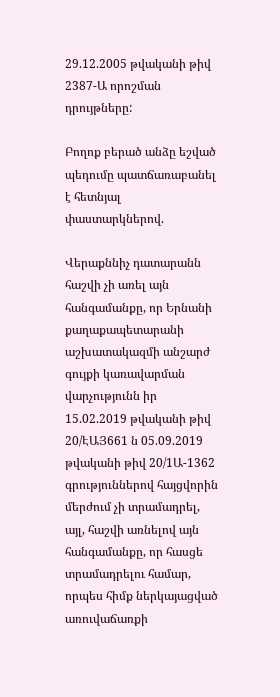29.12.2005 թվականի թիվ 2387-Ա որոշման դրույթները:

Բողոք բերած անձը եշված պեդումը պատճառաբանել է հետնյալ փաստարկներով.

Վերաքննիչ դատարանն հաշվի չի առել այն հանգամանքը, որ Երնանի քաղաքապետարանի աշխատակազմի անշարժ գույքի կառավարման վարչությունն իր 15.02.2019 թվականի թիվ 20/ԷԱՅ661 ն 05.09.2019 թվականի թիվ 20/1Ա-1362 գրություններով հայցվորին մերժում չի տրամադրել, այլ, հաշվի առնելով այն հանգամանքը, որ հասցե տրամադրելու համար, որպես հիմք ներկայացված առուվաճառքի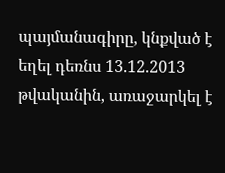պայմանագիրը, կնքված է եղել դեռնս 13.12.2013 թվականին, առաջարկել է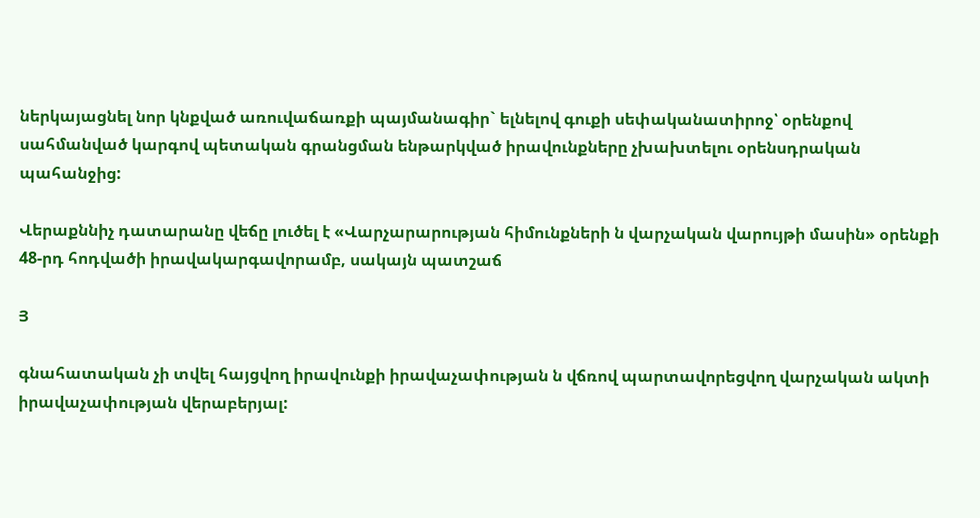ներկայացնել նոր կնքված առուվաճառքի պայմանագիր` ելնելով գուքի սեփականատիրոջ՝ օրենքով սահմանված կարգով պետական գրանցման ենթարկված իրավունքները չխախտելու օրենսդրական պահանջից:

Վերաքննիչ դատարանը վեճը լուծել է «Վարչարարության հիմունքների ն վարչական վարույթի մասին» օրենքի 48-րդ հոդվածի իրավակարգավորամբ, սակայն պատշաճ

Յ

գնահատական չի տվել հայցվող իրավունքի իրավաչափության ն վճռով պարտավորեցվող վարչական ակտի իրավաչափության վերաբերյալ: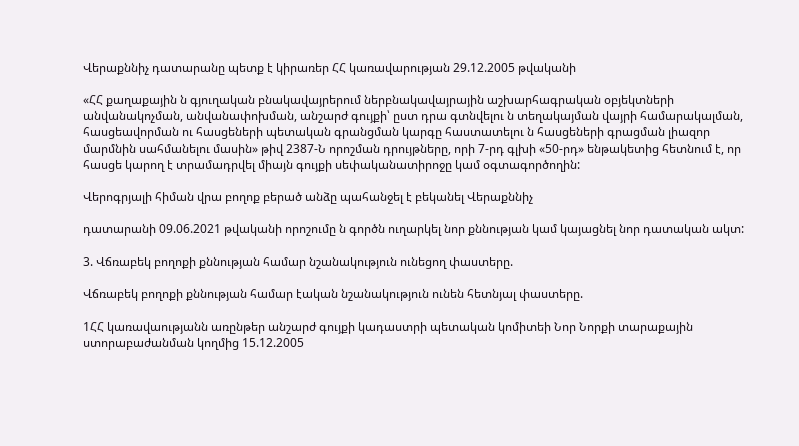Վերաքննիչ դատարանը պետք է կիրառեր ՀՀ կառավարության 29.12.2005 թվականի

«ՀՀ քաղաքային ն գյուղական բնակավայրերում ներբնակավայրային աշխարհագրական օբյեկտների անվանակոչման, անվանափոխման, անշարժ գույքի՝ ըստ դրա գտնվելու ն տեղակայման վայրի համարակալման, հասցեավորման ու հասցեների պետական գրանցման կարգը հաստատելու ն հասցեների գրացման լիազոր մարմնին սահմանելու մասին» թիվ 2387-Ն որոշման դրույթները, որի 7-րդ գլխի «50-րդ» ենթակետից հետնում է, որ հասցե կարող է տրամադրվել միայն գույքի սեփականատիրոջը կամ օգտագործողին:

Վերոգրյալի հիման վրա բողոք բերած անձը պահանջել է բեկանել Վերաքննիչ

դատարանի 09.06.2021 թվականի որոշումը ն գործն ուղարկել նոր քննության կամ կայացնել նոր դատական ակտ:

3. Վճռաբեկ բողոքի քննության համար նշանակություն ունեցող փաստերը.

Վճռաբեկ բողոքի քննության համար էական նշանակություն ունեն հետնյալ փաստերը.

1ՀՀ կառավաությանն առընթեր անշարժ գույքի կադաստրի պետական կոմիտեի Նոր Նորքի տարաքային ստորաբաժանման կողմից 15.12.2005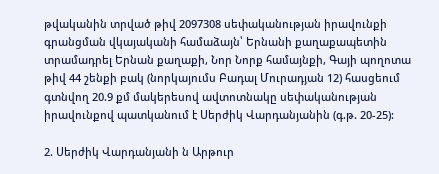թվականին տրված թիվ 2097308 սեփականության իրավունքի գրանցման վկայականի համաձայն՝ Երնանի քաղաքապետին տրամադրել Երնան քաղաքի, Նոր Նորք համայնքի, Գայի պողոտա թիվ 44 շենքի բակ (նորկայումս Բադալ Մուրադյան 12) հասցեում գտնվող 20.9 քմ մակերեսով ավտոտնակը սեփականության իրավունքով պատկանում է Սերժիկ Վարդանյանին (գ.թ. 20-25):

2. Սերժիկ Վարդանյանի ն Արթուր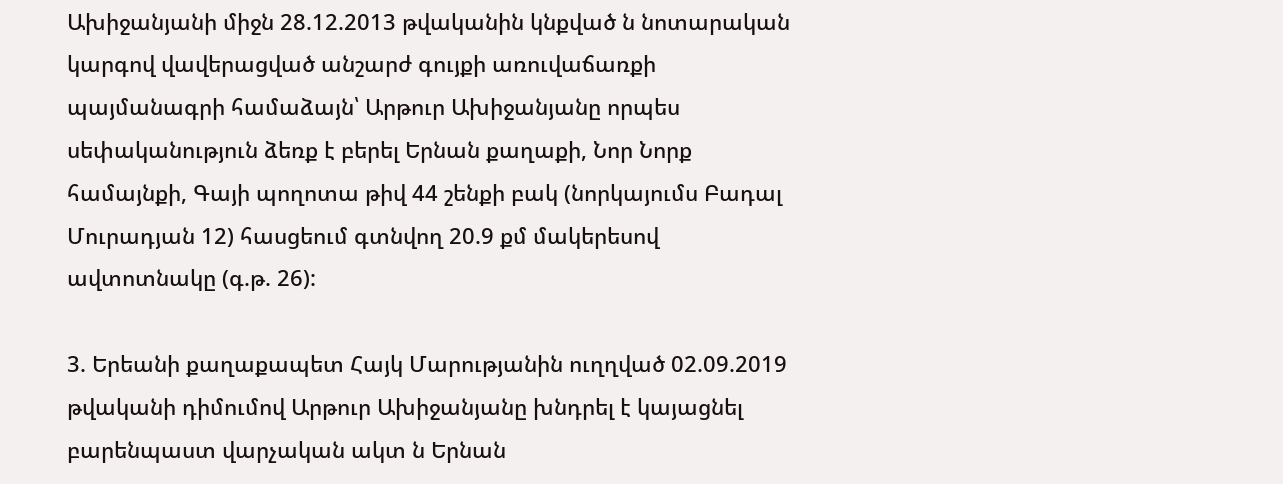Ախիջանյանի միջն 28.12.2013 թվականին կնքված ն նոտարական կարգով վավերացված անշարժ գույքի առուվաճառքի պայմանագրի համաձայն՝ Արթուր Ախիջանյանը որպես սեփականություն ձեռք է բերել Երնան քաղաքի, Նոր Նորք համայնքի, Գայի պողոտա թիվ 44 շենքի բակ (նորկայումս Բադալ Մուրադյան 12) հասցեում գտնվող 20.9 քմ մակերեսով ավտոտնակը (գ.թ. 26):

3. Երեանի քաղաքապետ Հայկ Մարությանին ուղղված 02.09.2019 թվականի դիմումով Արթուր Ախիջանյանը խնդրել է կայացնել բարենպաստ վարչական ակտ ն Երնան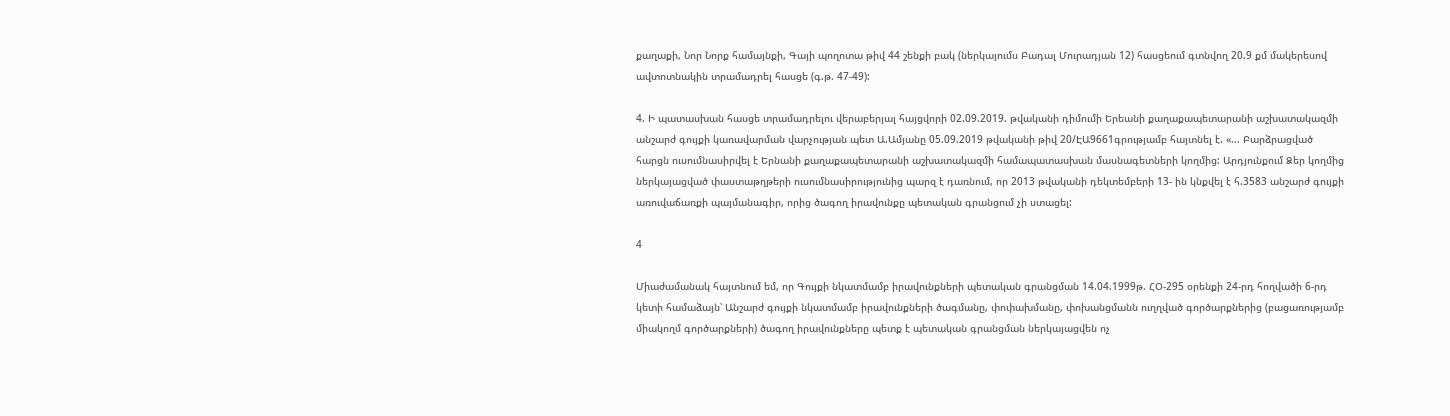քաղաքի, Նոր Նորք համայնքի, Գայի պողոտա թիվ 44 շենքի բակ (ներկայումս Բադալ Մուրադյան 12) հասցեում գտնվող 20.9 քմ մակերեսով ավտոտնակին տրամադրել հասցե (գ.թ. 47-49):

4. Ի պատասխան հասցե տրամադրելու վերաբերյալ հայցվորի 02.09.2019. թվականի դիմումի Երեանի քաղաքապետարանի աշխատակազմի անշարժ գույքի կառավարման վարչության պետ Ա.Ամյանը 05.09.2019 թվականի թիվ 20/ԷԱ9661գրությամբ հայտնել է. «... Բարձրացված հարցն ուսումնասիրվել է Երնանի քաղաքապետարանի աշխատակազմի համապատասխան մասնագետների կողմից: Արդյունքում Ձեր կողմից ներկայացված փաստաթղթերի ուսումնասիրությունից պարզ է դառնում, որ 2013 թվականի դեկտեմբերի 13- ին կնքվել է հ.3583 անշարժ գույքի առուվաճառքի պայմանագիր, որից ծագող իրավունքը պետական գրանցում չի ստացել:

4

Միաժամանակ հայտնում եմ, որ Գույքի նկատմամբ իրավունքների պետական գրանցման 14.04.1999թ. ՀՕ-295 օրենքի 24-րդ հողվածի 6-րդ կետի համաձայն՝ Անշարժ գույքի նկատմամբ իրավունքների ծագմանը, փոփախմանը, փոխանցմանն ուղղված գործարքներից (բացառությամբ միակողմ գործարքների) ծագող իրավունքները պետք է պետական գրանցման ներկայացվեն ոչ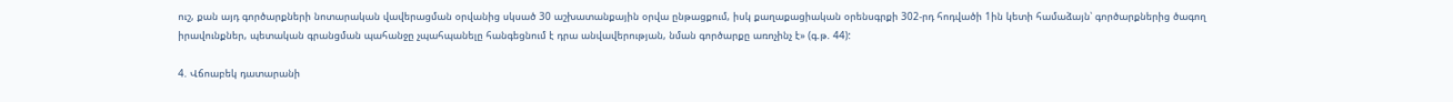ուշ, քան այդ գործարքների նոտարական վավերացման օրվանից սկսած 30 աշխատանքային օրվա ընթացքում, իսկ քաղաքացիական օրենսգրքի 302-րդ հոդվածի 1ին կետի համաձայն՝ գործարքներից ծագող իրավունքներ, պետական գրանցման պահանջը չպահպանելը հանգեցնում է դրա անվավերության, նման գործարքը առոչինչ է» (գ.թ. 44):

4. Վճոաբեկ դատարանի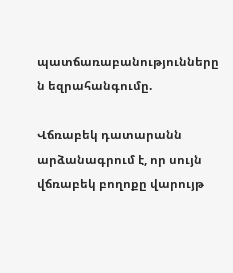պատճառաբանությունները ն եզրահանգումը.

Վճռաբեկ դատարանն արձանագրում է, որ սույն վճռաբեկ բողոքը վարույթ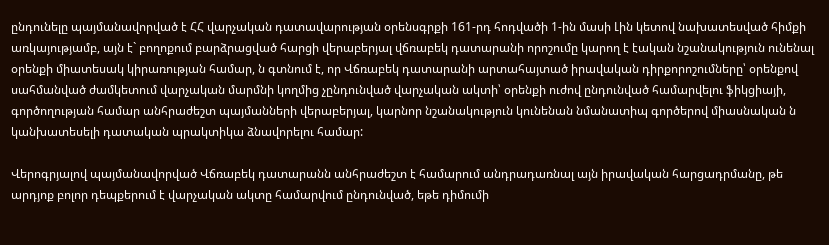ընդունելը պայմանավորված է ՀՀ վարչական դատավարության օրենսգրքի 161-րդ հոդվածի 1-ին մասի Լին կետով նախատեսված հիմքի առկայությամբ, այն է` բողոքում բարձրացված հարցի վերաբերյալ վճռաբեկ դատարանի որոշումը կարող է էական նշանակություն ունենալ օրենքի միատեսակ կիրառության համար, ն գտնում է, որ Վճռաբեկ դատարանի արտահայտած իրավական դիրքորոշումները՝ օրենքով սահմանված ժամկետում վարչական մարմնի կողմից չընդունված վարչական ակտի՝ օրենքի ուժով ընդունված համարվելու ֆիկցիայի, գործողության համար անհրաժեշտ պայմանների վերաբերյալ, կարնոր նշանակություն կունենան նմանատիպ գործերով միասնական ն կանխատեսելի դատական պրակտիկա ձնավորելու համար:

Վերոգրյալով պայմանավորված Վճռաբեկ դատարանն անհրաժեշտ է համարում անդրադառնալ այն իրավական հարցադրմանը, թե արդյոք բոլոր դեպքերում է վարչական ակտը համարվում ընդունված, եթե դիմումի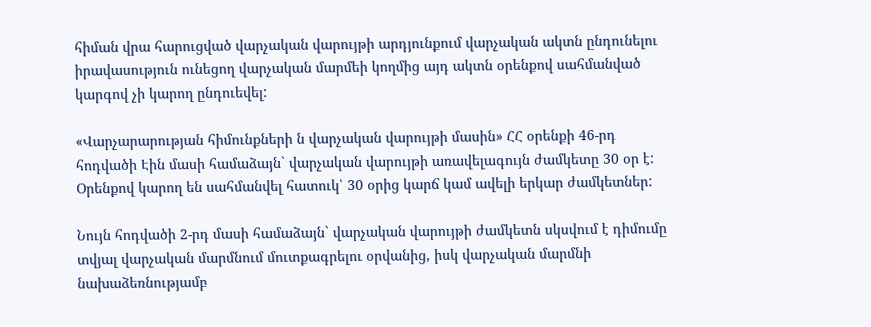հիման վրա հարուցված վարչական վարույթի արդյունքում վարչական ակտն ընդունելու իրավասություն ունեցող վարչական մարմեի կողմից այդ ակտն օրենքով սահմանված կարգով չի կարող ընդուեվել:

«Վարչարարության հիմունքների ն վարչական վարույթի մասին» ՀՀ օրենքի 46-րդ հոդվածի Էին մասի համաձայն` վարչական վարույթի առավելագույն ժամկետը 30 օր է: Օրենքով կարող են սահմանվել հատուկ՝ 30 օրից կարճ կամ ավելի երկար ժամկետներ:

Նույն հոդվածի 2-րդ մասի համաձայն` վարչական վարույթի ժամկետն սկսվում է դիմումը տվյալ վարչական մարմնում մուտքագրելու օրվանից, իսկ վարչական մարմնի նախաձեռնությամբ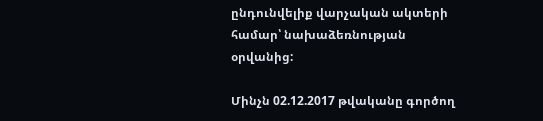ընդունվելիք վարչական ակտերի համար՝ նախաձեռնության օրվանից:

Մինչն 02.12.2017 թվականը գործող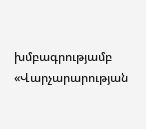խմբագրությամբ «Վարչարարության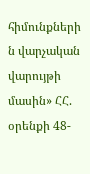հիմունքների ն վարչական վարույթի մասին» ՀՀ. օրենքի 48-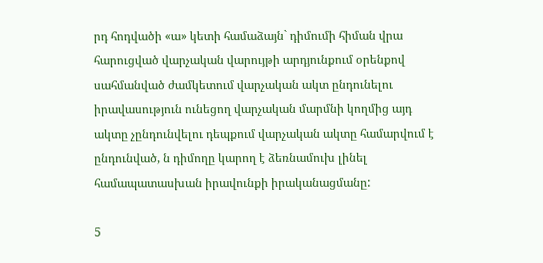րդ հոդվածի «ա» կետի համաձայն` դիմումի հիման վրա հարուցված վարչական վարույթի արդյունքում օրենքով սահմանված ժամկետում վարչական ակտ ընդունելու իրավասություն ունեցող վարչական մարմնի կողմից այդ ակտը չընդունվելու դեպքում վարչական ակտը համարվում է ընդունված, ն դիմողը կարող է ձեռնամուխ լինել համապատասխան իրավունքի իրականացմանը:

5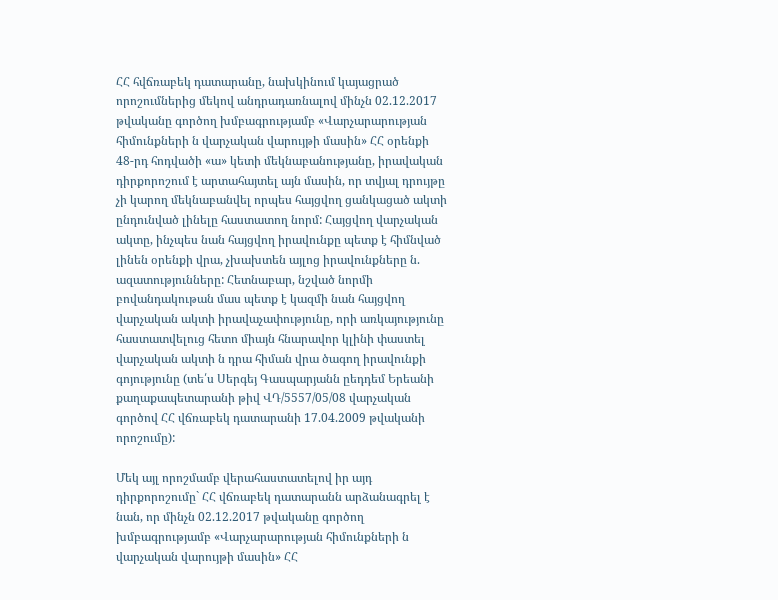ՀՀ հվճռաբեկ դատարանը, նախկինում կայացրած որոշումներից մեկով անդրադառնալով մինչն 02.12.2017 թվականը գործող խմբագրությամբ «Վարչարարության հիմունքների ն վարչական վարույթի մասին» ՀՀ օրենքի 48-րդ հոդվածի «ա» կետի մեկնաբանությանը, իրավական դիրքորոշում է արտահայտել այն մասին, որ տվյալ դրույթը չի կարող մեկնաբանվել որպես հայցվող ցանկացած ակտի ընդունված լինելը հաստատող նորմ: Հայցվող վարչական ակտը, ինչպես նան հայցվող իրավունքը պետք է հիմնված լինեն օրենքի վրա, չխախտեն այլոց իրավունքները ն. ազատությունները: Հետնաբար, նշված նորմի բովանդակութան մաս պետք է կազմի նան հայցվող վարչական ակտի իրավաչափությունը, որի առկայությունը հաստատվելուց հետո միայն հնարավոր կլինի փաստել վարչական ակտի ն դրա հիման վրա ծագող իրավունքի գոյությունը (տե՛ս Սերգեյ Գասպարյանն ըեդդեմ Երեանի քաղաքապետարանի թիվ ՎԴ/5557/05/08 վարչական գործով ՀՀ վճռաբեկ դատարանի 17.04.2009 թվականի որոշումը):

Մեկ այլ որոշմամբ վերահաստատելով իր այդ դիրքորոշումը` ՀՀ վճռաբեկ դատարանն արձանագրել է նան, որ մինչն 02.12.2017 թվականը գործող խմբագրությամբ «Վարչարարության հիմունքների ն վարչական վարույթի մասին» ՀՀ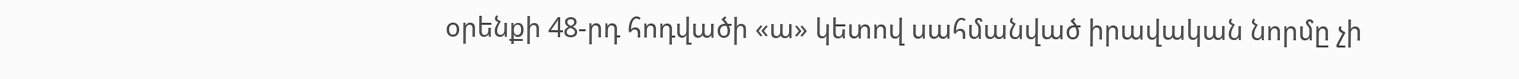օրենքի 48-րդ հոդվածի «ա» կետով սահմանված իրավական նորմը չի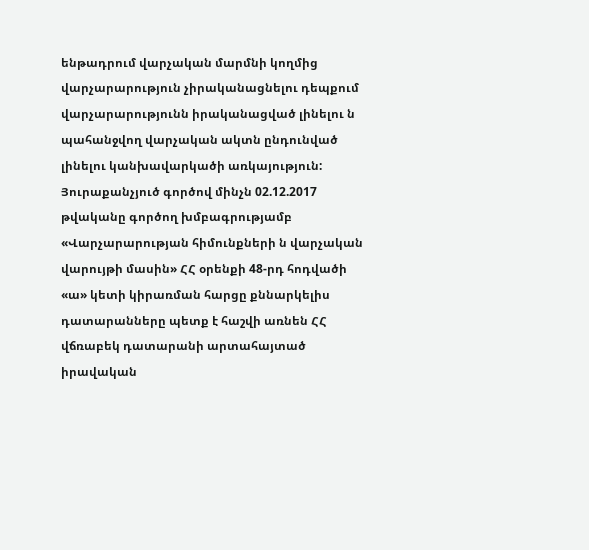ենթադրում վարչական մարմնի կողմից վարչարարություն չիրականացնելու դեպքում վարչարարությունն իրականացված լինելու ն պահանջվող վարչական ակտն ընդունված լինելու կանխավարկածի առկայություն: Յուրաքանչյուծ գործով մինչն 02.12.2017 թվականը գործող խմբագրությամբ «Վարչարարության հիմունքների ն վարչական վարույթի մասին» ՀՀ օրենքի 48-րդ հոդվածի «ա» կետի կիրառման հարցը քննարկելիս դատարանները պետք է հաշվի առնեն ՀՀ վճռաբեկ դատարանի արտահայտած իրավական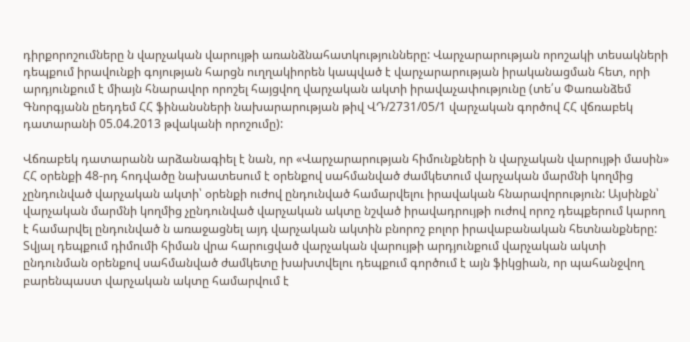դիրքորոշումները ն վարչական վարույթի առանձնահատկությունները: Վարչարարության որոշակի տեսակների դեպքում իրավունքի գոյության հարցն ուղղակիորեն կապված է վարչարարության իրականացման հետ, որի արդյունքում է միայն հնարավոր որոշել հայցվող վարչական ակտի իրավաչափությունը (տե՛ս Փառանձեմ Գնորգյանն ըեդդեմ ՀՀ ֆինանսների նախարարության թիվ ՎԴ/2731/05/1 վարչական գործով ՀՀ վճռաբեկ դատարանի 05.04.2013 թվականի որոշումը):

Վճռաբեկ դատարանն արձանագիել է նան, որ «Վարչարարության հիմունքների ն վարչական վարույթի մասին» ՀՀ օրենքի 48-րդ հոդվածը նախատեսում է օրենքով սահմանված ժամկետում վարչական մարմնի կողմից չընդունված վարչական ակտի՝ օրենքի ուժով ընդունված համարվելու իրավական հնարավորություն: Այսինքն՝ վարչական մարմնի կողմից չընդունված վարչական ակտը նշված իրավադրույթի ուժով որոշ դեպքերում կարող է համարվել ընդունված ն առաջացնել այդ վարչական ակտին բնորոշ բոլոր իրավաբանական հետնանքները: Տվյալ դեպքում դիմումի հիման վրա հարուցված վարչական վարույթի արդյունքում վարչական ակտի ընդունման օրենքով սահմանված ժամկետը խախտվելու դեպքում գործում է այն ֆիկցիան, որ պահանջվող բարենպաստ վարչական ակտը համարվում է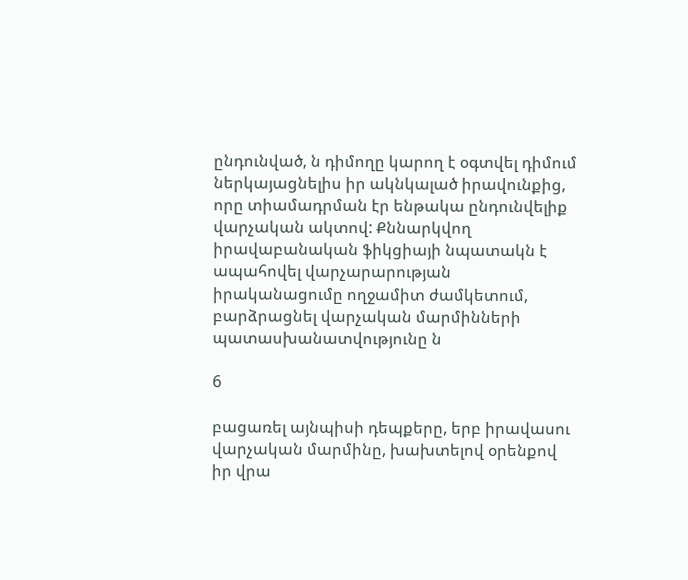ընդունված, ն դիմողը կարող է օգտվել դիմում ներկայացնելիս իր ակնկալած իրավունքից, որը տիամադրման էր ենթակա ընդունվելիք վարչական ակտով: Քննարկվող իրավաբանական ֆիկցիայի նպատակն է ապահովել վարչարարության իրականացումը ողջամիտ ժամկետում, բարձրացնել վարչական մարմինների պատասխանատվությունը ն

6

բացառել այնպիսի դեպքերը, երբ իրավասու վարչական մարմինը, խախտելով օրենքով իր վրա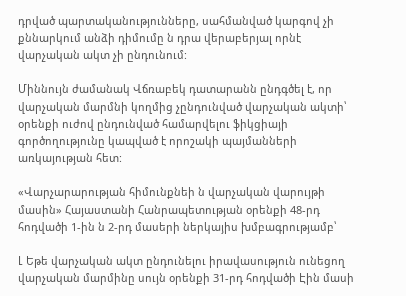դրված պարտականությունները, սահմանված կարգով չի քննարկում անձի դիմումը ն դրա վերաբերյալ որնէ վարչական ակտ չի ընդունում:

Միննույն ժամանակ Վճռաբեկ դատարանն ընդգծել է, որ վարչական մարմնի կողմից չընդունված վարչական ակտի՝ օրենքի ուժով ընդունված համարվելու ֆիկցիայի գործողությունը կապված է որոշակի պայմանների առկայության հետ:

«Վարչարարության հիմունքնեի ն վարչական վարույթի մասին» Հայաստանի Հանրապետության օրենքի 48-րդ հոդվածի 1-ին ն 2-րդ մասերի ներկայիս խմբագրությամբ՝

Լ Եթե վարչական ակտ ընդունելու իրավասություն ունեցող վարչական մարմինը սույն օրենքի 31-րդ հոդվածի Էին մասի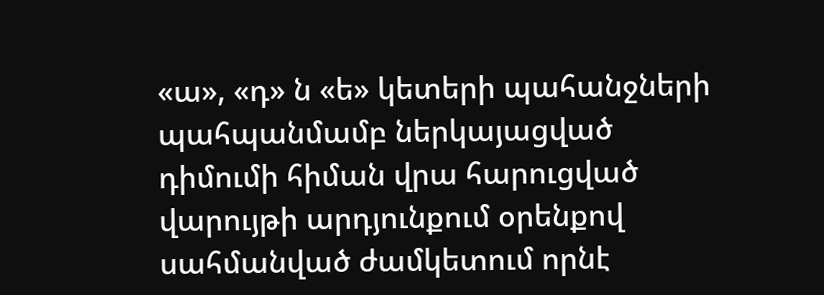«ա», «դ» ն «ե» կետերի պահանջների պահպանմամբ ներկայացված դիմումի հիման վրա հարուցված վարույթի արդյունքում օրենքով սահմանված ժամկետում որնէ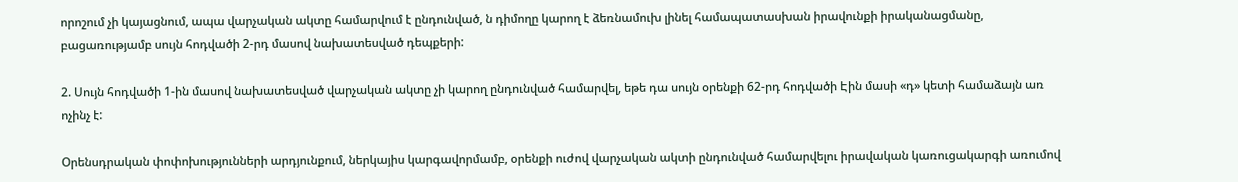որոշում չի կայացնում, ապա վարչական ակտը համարվում է ընդունված, ն դիմողը կարող է ձեռնամուխ լինել համապատասխան իրավունքի իրականացմանը, բացառությամբ սույն հոդվածի 2-րդ մասով նախատեսված դեպքերի:

2. Սույն հոդվածի 1-ին մասով նախատեսված վարչական ակտը չի կարող ընդունված համարվել, եթե դա սույն օրենքի 62-րդ հոդվածի Էին մասի «դ» կետի համաձայն առ ոչինչ է:

Օրենսդրական փոփոխությունների արդյունքում, ներկայիս կարգավորմամբ, օրենքի ուժով վարչական ակտի ընդունված համարվելու իրավական կառուցակարգի առումով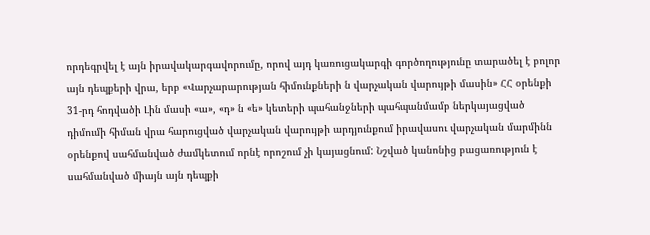որդեգրվել է այն իրավակարգավորումը, որով այդ կառուցակարգի գործողությունը տարածել է բոլոր այն դեպքերի վրա, երբ «Վարչարարության հիմունքների ն վարչական վարույթի մասին» ՀՀ օրենքի 31-րդ հոդվածի Լին մասի «ա», «դ» ն «ե» կետերի պահանջների պահպանմամբ ներկայացված դիմումի հիման վրա հարուցված վարչական վարույթի արդյունքում իրավասու վարչական մարմինն օրենքով սահմանված ժամկետում որնէ որոշում չի կայացնում: Նշված կանոնից բացառություն է սահմանված միայն այն դեպքի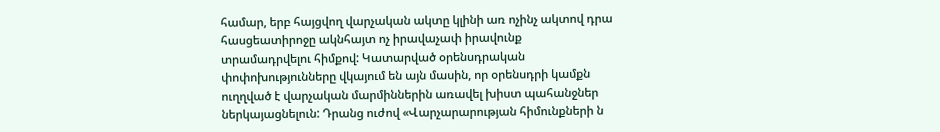համար, երբ հայցվող վարչական ակտը կլինի առ ոչինչ ակտով դրա հասցեատիրոջը ակնհայտ ոչ իրավաչափ իրավունք տրամադրվելու հիմքով: Կատարված օրենսդրական փոփոխությունները վկայում են այն մասին, որ օրենսդրի կամքն ուղղված է վարչական մարմիններին առավել խիստ պահանջներ ներկայացնելուն: Դրանց ուժով «Վարչարարության հիմունքների ն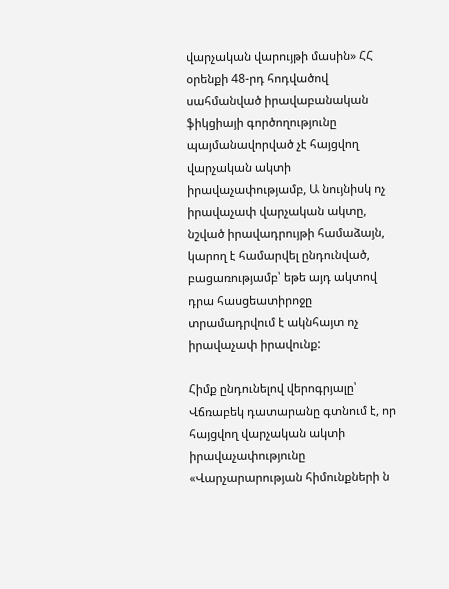վարչական վարույթի մասին» ՀՀ օրենքի 48-րդ հոդվածով սահմանված իրավաբանական ֆիկցիայի գործողությունը պայմանավորված չէ հայցվող վարչական ակտի իրավաչափությամբ, Ա նույնիսկ ոչ իրավաչափ վարչական ակտը, նշված իրավադրույթի համաձայն, կարող է համարվել ընդունված, բացառությամբ՝ եթե այդ ակտով դրա հասցեատիրոջը տրամադրվում է ակնհայտ ոչ իրավաչափ իրավունք:

Հիմք ընդունելով վերոգրյալը՝ Վճռաբեկ դատարանը գտնում է, որ հայցվող վարչական ակտի իրավաչափությունը «Վարչարարության հիմունքների ն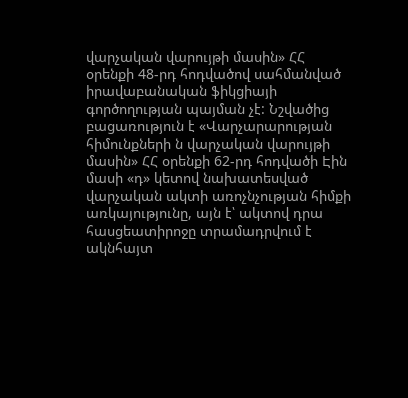վարչական վարույթի մասին» ՀՀ օրենքի 48-րդ հոդվածով սահմանված իրավաբանական ֆիկցիայի գործողության պայման չէ: Նշվածից բացառություն է «Վարչարարության հիմունքների ն վարչական վարույթի մասին» ՀՀ օրենքի 62-րդ հոդվածի Էին մասի «դ» կետով նախատեսված վարչական ակտի առոչնչության հիմքի առկայությունը, այն է՝ ակտով դրա հասցեատիրոջը տրամադրվում է ակնհայտ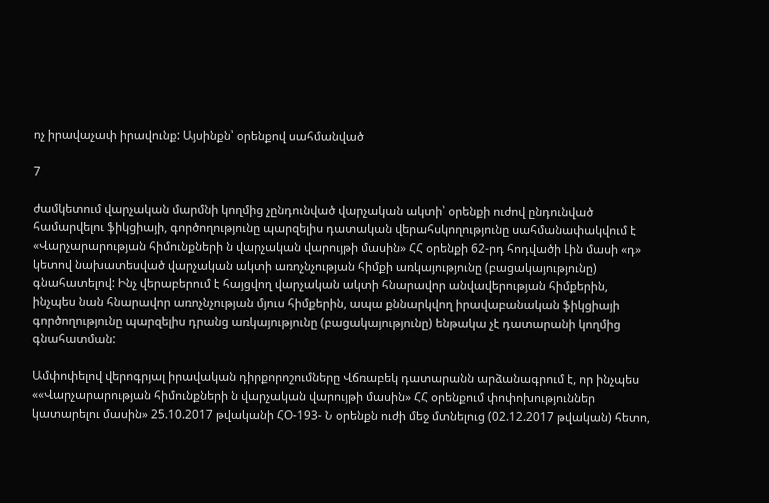ոչ իրավաչափ իրավունք: Այսինքն՝ օրենքով սահմանված

7

ժամկետում վարչական մարմնի կողմից չընդունված վարչական ակտի՝ օրենքի ուժով ընդունված համարվելու ֆիկցիայի, գործողությունը պարզելիս դատական վերահսկողությունը սահմանափակվում է «Վարչարարության հիմունքների ն վարչական վարույթի մասին» ՀՀ օրենքի 62-րդ հոդվածի Լին մասի «դ» կետով նախատեսված վարչական ակտի առոչնչության հիմքի առկայությունը (բացակայությունը) գնահատելով: Ինչ վերաբերում է հայցվող վարչական ակտի հնարավոր անվավերության հիմքերին, ինչպես նան հնարավոր առոչնչության մյուս հիմքերին, ապա քննարկվող իրավաբանական ֆիկցիայի գործողությունը պարզելիս դրանց առկայությունը (բացակայությունը) ենթակա չէ դատարանի կողմից գնահատման:

Ամփոփելով վերոգրյալ իրավական դիրքորոշումները Վճռաբեկ դատարանն արձանագրում է, որ ինչպես ««Վարչարարության հիմունքների ն վարչական վարույթի մասին» ՀՀ օրենքում փոփոխություններ կատարելու մասին» 25.10.2017 թվականի ՀՕ-193- Ն օրենքն ուժի մեջ մտնելուց (02.12.2017 թվական) հետո,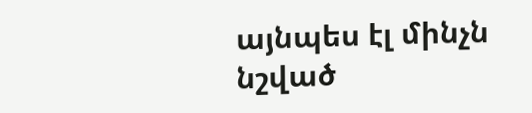այնպես էլ մինչն նշված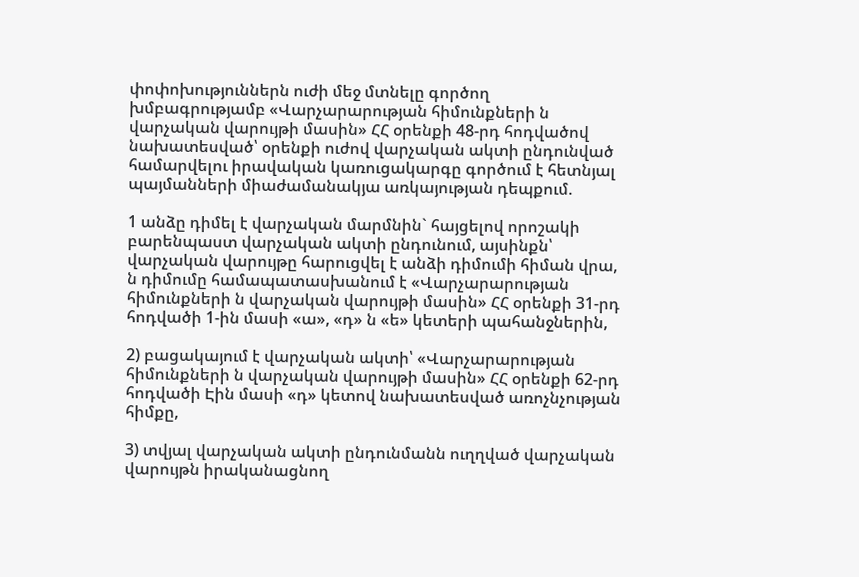փոփոխություններն ուժի մեջ մտնելը գործող խմբագրությամբ «Վարչարարության հիմունքների ն վարչական վարույթի մասին» ՀՀ օրենքի 48-րդ հոդվածով նախատեսված՝ օրենքի ուժով վարչական ակտի ընդունված համարվելու իրավական կառուցակարգը գործում է հետնյալ պայմանների միաժամանակյա առկայության դեպքում.

1 անձը դիմել է վարչական մարմնին` հայցելով որոշակի բարենպաստ վարչական ակտի ընդունում, այսինքն՝ վարչական վարույթը հարուցվել է անձի դիմումի հիման վրա, ն դիմումը համապատասխանում է «Վարչարարության հիմունքների ն վարչական վարույթի մասին» ՀՀ օրենքի 31-րդ հոդվածի 1-ին մասի «ա», «դ» ն «ե» կետերի պահանջներին,

2) բացակայում է վարչական ակտի՝ «Վարչարարության հիմունքների ն վարչական վարույթի մասին» ՀՀ օրենքի 62-րդ հոդվածի Էին մասի «դ» կետով նախատեսված առոչնչության հիմքը,

3) տվյալ վարչական ակտի ընդունմանն ուղղված վարչական վարույթն իրականացնող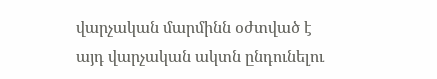վարչական մարմինն օժտված է այդ վարչական ակտն ընդունելու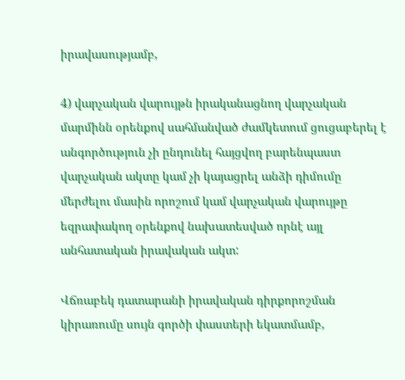իրավասությամբ,

4) վարչական վարույթն իրականացնող վարչական մարմինն օրենքով սահմանված ժամկետում ցուցաբերել է անգործություն չի ընդունել հայցվող բարենպաստ վարչական ակտը կամ չի կայացրել անձի դիմումը մերժելու մասին որոշում կամ վարչական վարույթը եզրափակող օրենքով նախատեսված որնէ այլ անհատական իրավական ակտ:

Վճռաբեկ դատարանի իրավական դիրքորոշման կիրառումը սույն գործի փաստերի եկատմամբ,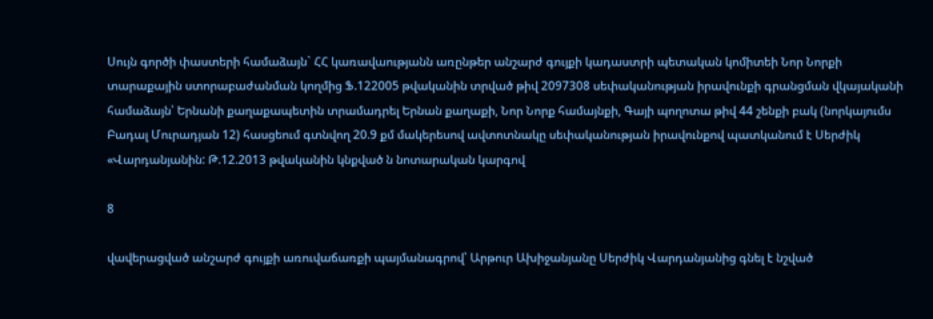Սույն գործի փաստերի համաձայն` ՀՀ կառավաությանն առընթեր անշարժ գույքի կադաստրի պետական կոմիտեի Նոր Նորքի տարաքային ստորաբաժանման կողմից Ֆ.122005 թվականին տրված թիվ 2097308 սեփականության իրավունքի գրանցման վկայականի համաձայն՝ Երնանի քաղաքապետին տրամադրել Երնան քաղաքի, Նոր Նորք համայնքի, Գայի պողոտա թիվ 44 շենքի բակ (նորկայումս Բադալ Մուրադյան 12) հասցեում գտնվող 20.9 քմ մակերեսով ավտոտնակը սեփականության իրավունքով պատկանում է Սերժիկ «Վարդանյանին: Թ.12.2013 թվականին կնքված ն նոտարական կարգով

8

վավերացված անշարժ գույքի առուվաճառքի պայմանագրով՝ Արթուր Ախիջանյանը Սերժիկ Վարդանյանից գնել է նշված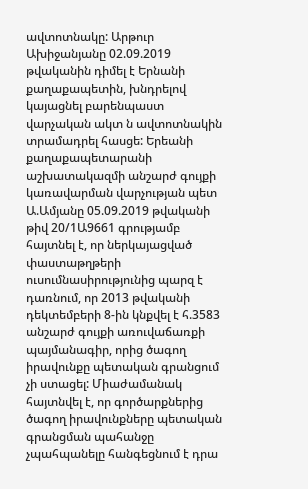ավտոտնակը: Արթուր Ախիջանյանը 02.09.2019 թվականին դիմել է Երնանի քաղաքապետին, խնդրելով կայացնել բարենպաստ վարչական ակտ ն ավտոտնակին տրամադրել հասցե: Երեանի քաղաքապետարանի աշխատակազմի անշարժ գույքի կառավարման վարչության պետ Ա.Ամյանը 05.09.2019 թվականի թիվ 20/1Ա9661 գրությամբ հայտնել է, որ ներկայացված փաստաթղթերի ուսումնասիրությունից պարզ է դառնում, որ 2013 թվականի դեկտեմբերի 8-ին կնքվել է հ.3583 անշարժ գույքի առուվաճառքի պայմանագիր, որից ծագող իրավունքը պետական գրանցում չի ստացել: Միաժամանակ հայտնվել է, որ գործարքներից ծագող իրավունքները պետական գրանցման պահանջը չպահպանելը հանգեցնում է դրա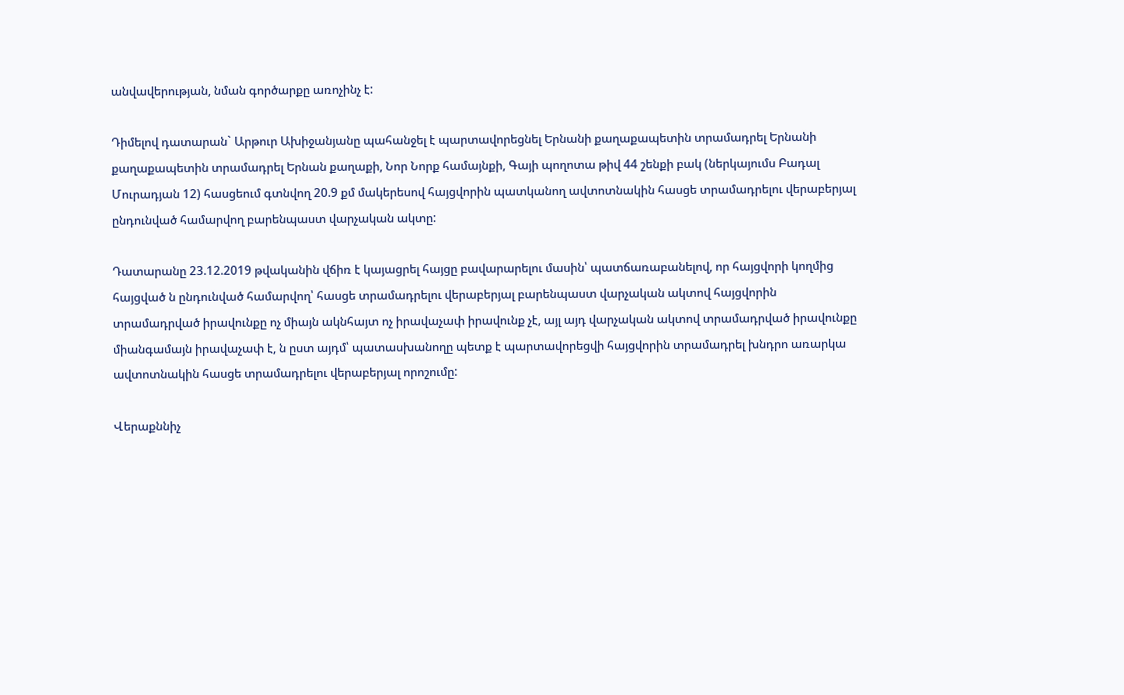անվավերության, նման գործարքը առոչինչ է:

Դիմելով դատարան` Արթուր Ախիջանյանը պահանջել է պարտավորեցնել Երնանի քաղաքապետին տրամադրել Երնանի քաղաքապետին տրամադրել Երնան քաղաքի, Նոր Նորք համայնքի, Գայի պողոտա թիվ 44 շենքի բակ (ներկայումս Բադալ Մուրադյան 12) հասցեում գտնվող 20.9 քմ մակերեսով հայցվորին պատկանող ավտոտնակին հասցե տրամադրելու վերաբերյալ ընդունված համարվող բարենպաստ վարչական ակտը:

Դատարանը 23.12.2019 թվականին վճիռ է կայացրել հայցը բավարարելու մասին՝ պատճառաբանելով, որ հայցվորի կողմից հայցված ն ընդունված համարվող՝ հասցե տրամադրելու վերաբերյալ բարենպաստ վարչական ակտով հայցվորին տրամադրված իրավունքը ոչ միայն ակնհայտ ոչ իրավաչափ իրավունք չէ, այլ այդ վարչական ակտով տրամադրված իրավունքը միանգամայն իրավաչափ է, ն ըստ այդմ՝ պատասխանողը պետք է պարտավորեցվի հայցվորին տրամադրել խնդրո առարկա ավտոտնակին հասցե տրամադրելու վերաբերյալ որոշումը:

Վերաքննիչ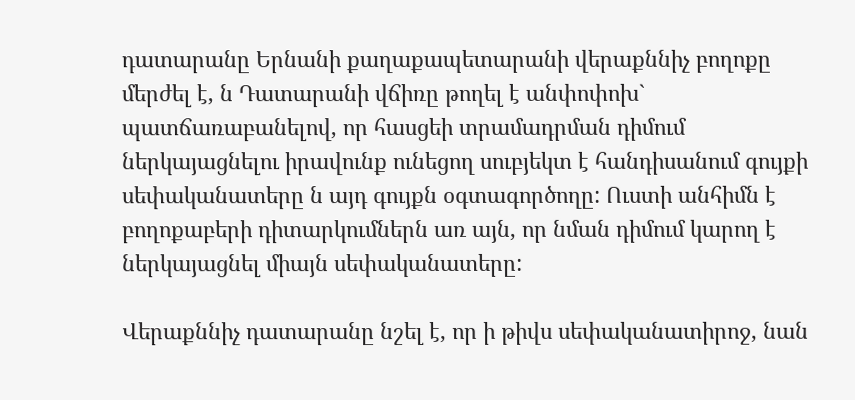դատարանը Երնանի քաղաքապետարանի վերաքննիչ բողոքը մերժել է, ն Դատարանի վճիռը թողել է անփոփոխ` պատճառաբանելով, որ հասցեի տրամադրման դիմում ներկայացնելու իրավունք ունեցող սուբյեկտ է հանդիսանում գույքի սեփականատերը ն այդ գույքն օգտագործողը: Ուստի անհիմն է բողոքաբերի դիտարկումներն առ այն, որ նման դիմում կարող է ներկայացնել միայն սեփականատերը:

Վերաքննիչ դատարանը նշել է, որ ի թիվս սեփականատիրոջ, նան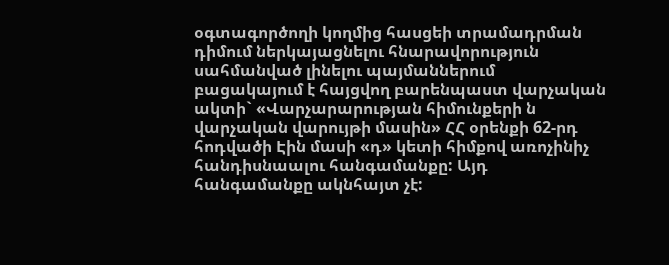օգտագործողի կողմից հասցեի տրամադրման դիմում ներկայացնելու հնարավորություն սահմանված լինելու պայմաններում բացակայում է հայցվող բարենպաստ վարչական ակտի` «Վարչարարության հիմունքերի ն վարչական վարույթի մասին» ՀՀ օրենքի 62-րդ հոդվածի Էին մասի «դ» կետի հիմքով առոչինիչ հանդիսնաալու հանգամանքը: Այդ հանգամանքը ակնհայտ չէ: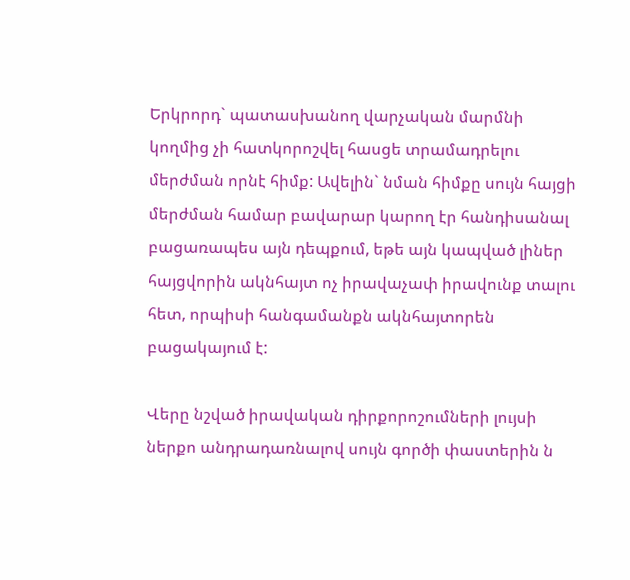Երկրորդ` պատասխանող վարչական մարմնի կողմից չի հատկորոշվել հասցե տրամադրելու մերժման որնէ հիմք: Ավելին` նման հիմքը սույն հայցի մերժման համար բավարար կարող էր հանդիսանալ բացառապես այն դեպքում, եթե այն կապված լիներ հայցվորին ակնհայտ ոչ իրավաչափ իրավունք տալու հետ, որպիսի հանգամանքն ակնհայտորեն բացակայում է:

Վերը նշված իրավական դիրքորոշումների լույսի ներքո անդրադառնալով սույն գործի փաստերին ն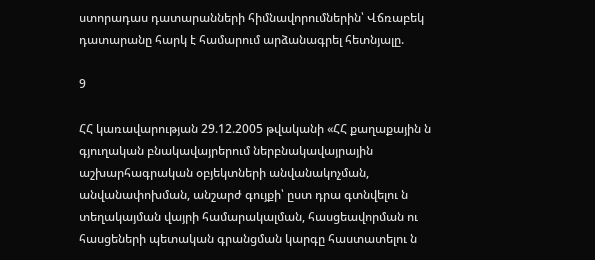ստորադաս դատարանների հիմնավորումներին՝ Վճռաբեկ դատարանը հարկ է համարում արձանագրել հետնյալը.

9

ՀՀ կառավարության 29.12.2005 թվականի «ՀՀ քաղաքային ն գյուղական բնակավայրերում ներբնակավայրային աշխարհագրական օբյեկտների անվանակոչման, անվանափոխման, անշարժ գույքի՝ ըստ դրա գտնվելու ն տեղակայման վայրի համարակալման, հասցեավորման ու հասցեների պետական գրանցման կարգը հաստատելու ն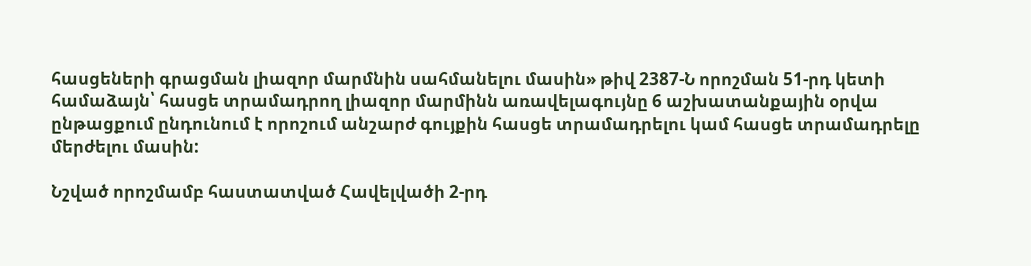հասցեների գրացման լիազոր մարմնին սահմանելու մասին» թիվ 2387-Ն որոշման 51-րդ կետի համաձայն՝ հասցե տրամադրող լիազոր մարմինն առավելագույնը 6 աշխատանքային օրվա ընթացքում ընդունում է որոշում անշարժ գույքին հասցե տրամադրելու կամ հասցե տրամադրելը մերժելու մասին:

Նշված որոշմամբ հաստատված Հավելվածի 2-րդ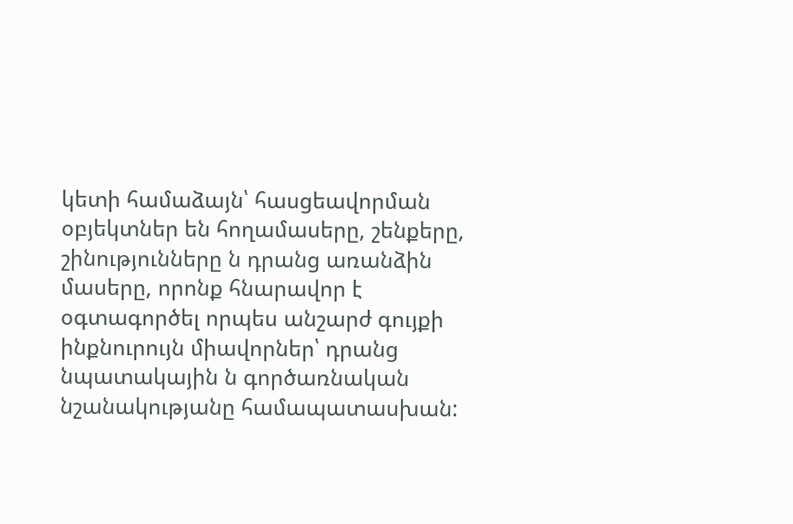կետի համաձայն՝ հասցեավորման օբյեկտներ են հողամասերը, շենքերը, շինությունները ն դրանց առանձին մասերը, որոնք հնարավոր է օգտագործել որպես անշարժ գույքի ինքնուրույն միավորներ՝ դրանց նպատակային ն գործառնական նշանակությանը համապատասխան: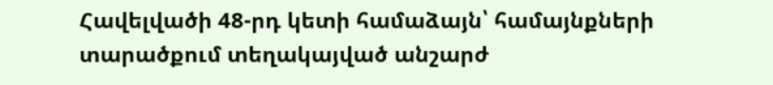Հավելվածի 48-րդ կետի համաձայն՝ համայնքների տարածքում տեղակայված անշարժ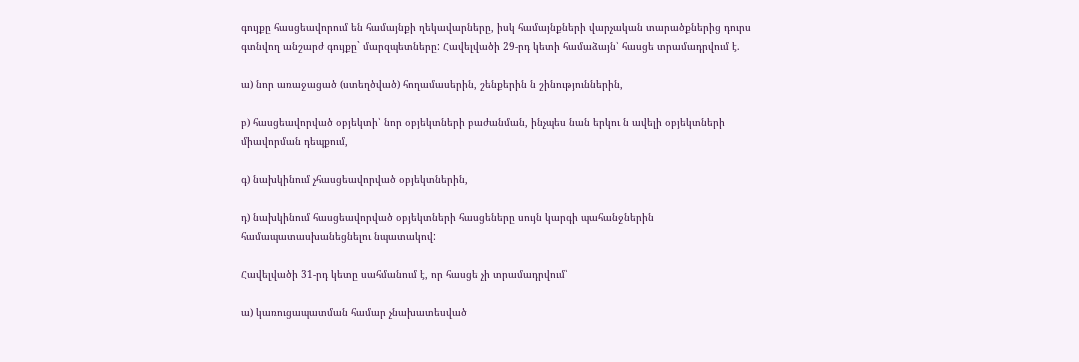գույքը հասցեավորում են համայնքի ղեկավարները, իսկ համայնքների վարչական տարածքներից դուրս գտնվող անշարժ գույքը` մարզպետները: Հավելվածի 29-րդ կետի համաձայն՝ հասցե տրամադրվում է.

ա) նոր առաջացած (ստեղծված) հողամասերին, շենքերին ն շինություններին,

բ) հասցեավորված օբյեկտի՝ նոր օբյեկտների բաժանման, ինչպես նան երկու ն ավելի օբյեկտների միավորման դեպքում,

գ) նախկինում չհասցեավորված օբյեկտներին,

դ) նախկինում հասցեավորված օբյեկտների հասցեները սույն կարգի պահանջներին համապատասխանեցնելու նպատակով:

Հավելվածի 31-րդ կետը սահմանում է, որ հասցե չի տրամադրվում՝

ա) կառուցապատման համար չնախատեսված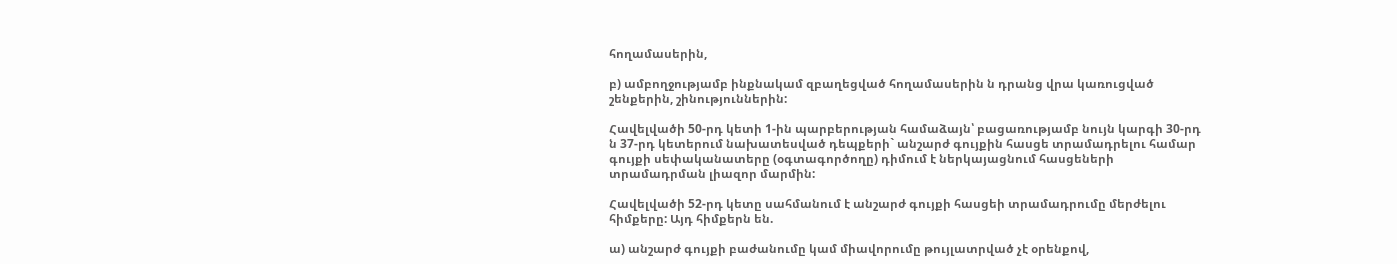հողամասերին,

բ) ամբողջությամբ ինքնակամ զբաղեցված հողամասերին ն դրանց վրա կառուցված շենքերին, շինություններին:

Հավելվածի 50-րդ կետի 1-ին պարբերության համաձայն՝ բացառությամբ նույն կարգի 30-րդ ն 37-րդ կետերում նախատեսված դեպքերի` անշարժ գույքին հասցե տրամադրելու համար գույքի սեփականատերը (օգտագործողը) դիմում է ներկայացնում հասցեների տրամադրման լիազոր մարմին:

Հավելվածի 52-րդ կետը սահմանում է անշարժ գույքի հասցեի տրամադրումը մերժելու հիմքերը: Այդ հիմքերն են.

ա) անշարժ գույքի բաժանումը կամ միավորումը թույլատրված չէ օրենքով,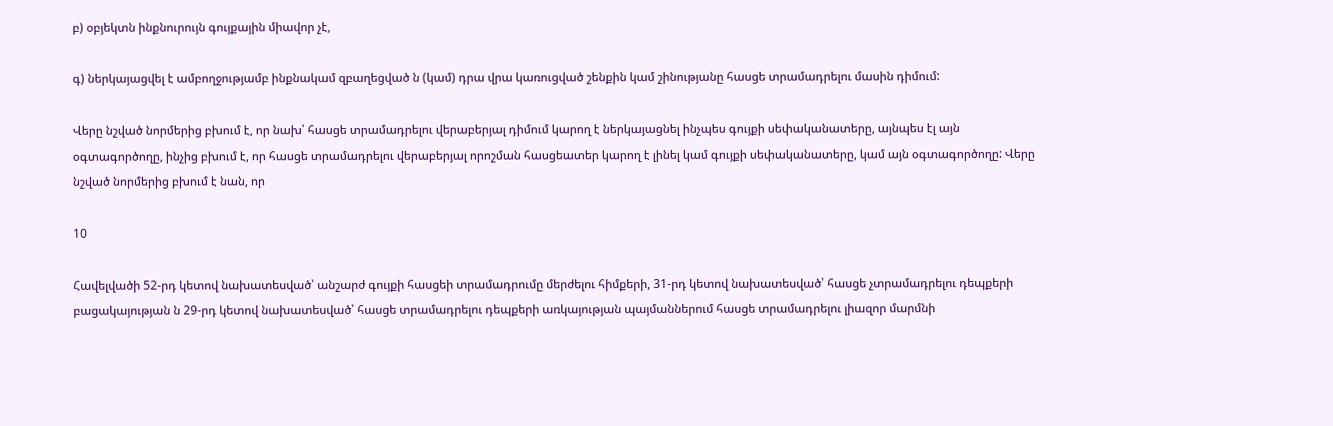բ) օբյեկտն ինքնուրույն գույքային միավոր չէ,

գ) ներկայացվել է ամբողջությամբ ինքնակամ զբաղեցված ն (կամ) դրա վրա կառուցված շենքին կամ շինությանը հասցե տրամադրելու մասին դիմում:

Վերը նշված նորմերից բխում է, որ նախ՝ հասցե տրամադրելու վերաբերյալ դիմում կարող է ներկայացնել ինչպես գույքի սեփականատերը, այնպես էլ այն օգտագործողը, ինչից բխում է, որ հասցե տրամադրելու վերաբերյալ որոշման հասցեատեր կարող է լինել կամ գույքի սեփականատերը, կամ այն օգտագործողը: Վերը նշված նորմերից բխում է նան, որ

10

Հավելվածի 52-րդ կետով նախատեսված՝ անշարժ գույքի հասցեի տրամադրումը մերժելու հիմքերի, 31-րդ կետով նախատեսված՝ հասցե չտրամադրելու դեպքերի բացակայության ն 29-րդ կետով նախատեսված՝ հասցե տրամադրելու դեպքերի առկայության պայմաններում հասցե տրամադրելու լիազոր մարմնի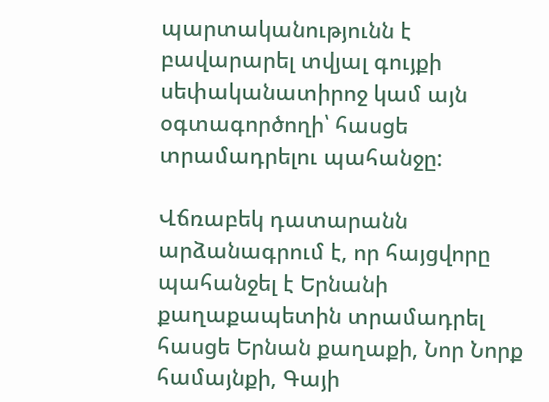պարտականությունն է բավարարել տվյալ գույքի սեփականատիրոջ կամ այն օգտագործողի՝ հասցե տրամադրելու պահանջը:

Վճռաբեկ դատարանն արձանագրում է, որ հայցվորը պահանջել է Երնանի քաղաքապետին տրամադրել հասցե Երնան քաղաքի, Նոր Նորք համայնքի, Գայի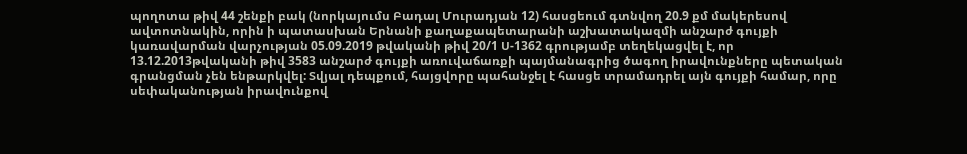պողոտա թիվ 44 շենքի բակ (նորկայումս Բադալ Մուրադյան 12) հասցեում գտնվող 20.9 քմ մակերեսով ավտոտնակին, որին ի պատասխան Երնանի քաղաքապետարանի աշխատակազմի անշարժ գույքի կառավարման վարչության 05.09.2019 թվականի թիվ 20/1 Ս-1362 գրությամբ տեղեկացվել է, որ 13.12.2013թվականի թիվ 3583 անշարժ գույքի առուվաճառքի պայմանագրից ծագող իրավունքները պետական գրանցման չեն ենթարկվել: Տվյալ դեպքում, հայցվորը պահանջել է հասցե տրամադրել այն գույքի համար, որը սեփականության իրավունքով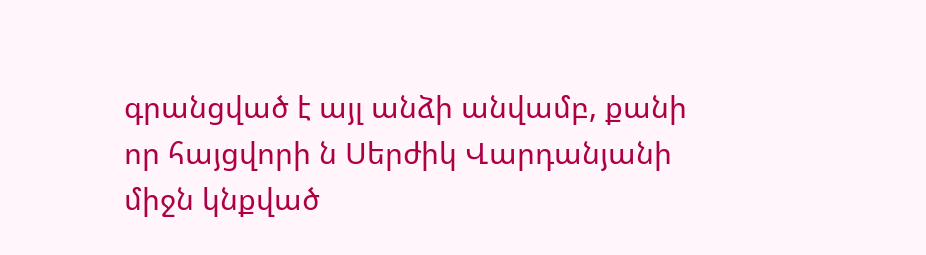գրանցված է այլ անձի անվամբ, քանի որ հայցվորի ն Սերժիկ Վարդանյանի միջն կնքված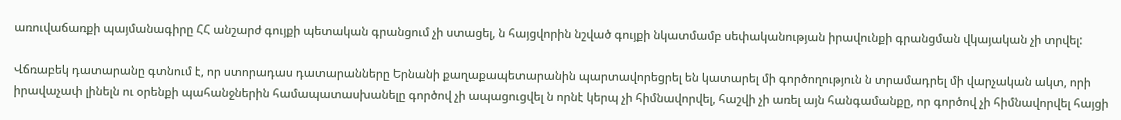առուվաճառքի պայմանագիրը ՀՀ անշարժ գույքի պետական գրանցում չի ստացել, ն հայցվորին նշված գույքի նկատմամբ սեփականության իրավունքի գրանցման վկայական չի տրվել:

Վճռաբեկ դատարանը գտնում է, որ ստորադաս դատարանները Երնանի քաղաքապետարանին պարտավորեցրել են կատարել մի գործողություն ն տրամադրել մի վարչական ակտ, որի իրավաչափ լինելն ու օրենքի պահանջներին համապատասխանելը գործով չի ապացուցվել ն որնէ կերպ չի հիմնավորվել, հաշվի չի առել այն հանգամանքը, որ գործով չի հիմնավորվել հայցի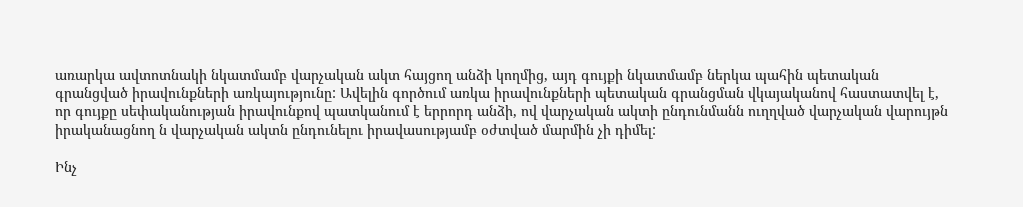առարկա ավտոտնակի նկատմամբ վարչական ակտ հայցող անձի կողմից, այդ գույքի նկատմամբ ներկա պահին պետական գրանցված իրավունքների առկայությունը: Ավելին գործում առկա իրավունքների պետական գրանցման վկայականով հաստատվել է, որ գույքը սեփականության իրավունքով պատկանում է երրորդ անձի, ով վարչական ակտի ընդունմանն ուղղված վարչական վարույթն իրականացնող ն վարչական ակտն ընդունելու իրավասությամբ օժտված մարմին չի դիմել:

Ինչ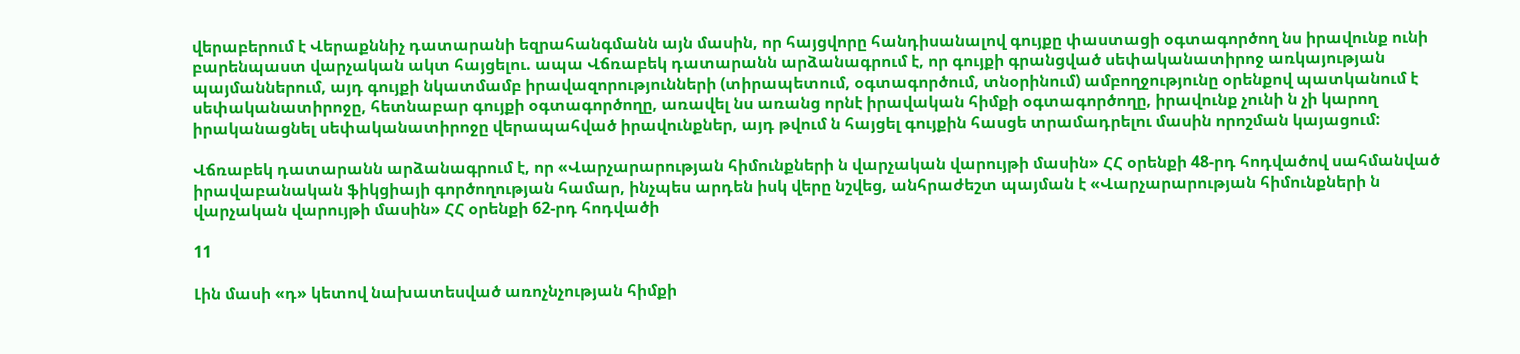վերաբերում է Վերաքննիչ դատարանի եզրահանգմանն այն մասին, որ հայցվորը հանդիսանալով գույքը փաստացի օգտագործող նս իրավունք ունի բարենպաստ վարչական ակտ հայցելու. ապա Վճռաբեկ դատարանն արձանագրում է, որ գույքի գրանցված սեփականատիրոջ առկայության պայմաններում, այդ գույքի նկատմամբ իրավազորությունների (տիրապետում, օգտագործում, տնօրինում) ամբողջությունը օրենքով պատկանում է սեփականատիրոջը, հետնաբար գույքի օգտագործողը, առավել նս առանց որնէ իրավական հիմքի օգտագործողը, իրավունք չունի ն չի կարող իրականացնել սեփականատիրոջը վերապահված իրավունքներ, այդ թվում ն հայցել գույքին հասցե տրամադրելու մասին որոշման կայացում:

Վճռաբեկ դատարանն արձանագրում է, որ «Վարչարարության հիմունքների ն վարչական վարույթի մասին» ՀՀ օրենքի 48-րդ հոդվածով սահմանված իրավաբանական ֆիկցիայի գործողության համար, ինչպես արդեն իսկ վերը նշվեց, անհրաժեշտ պայման է «Վարչարարության հիմունքների ն վարչական վարույթի մասին» ՀՀ օրենքի 62-րդ հոդվածի

11

Լին մասի «դ» կետով նախատեսված առոչնչության հիմքի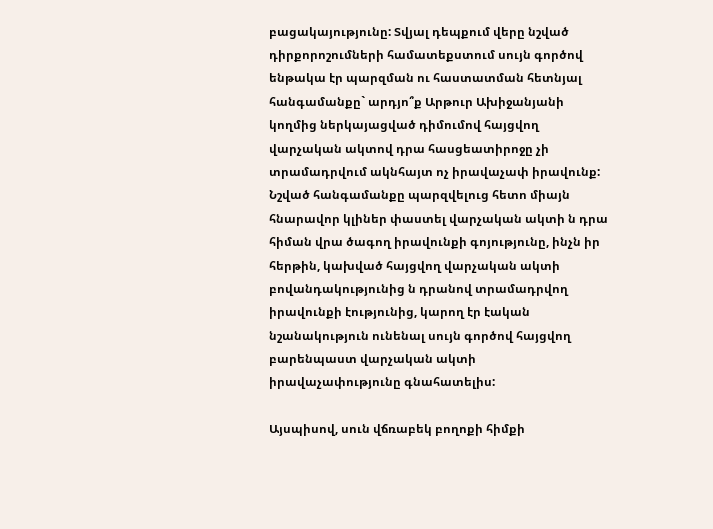բացակայությունը: Տվյալ դեպքում վերը նշված դիրքորոշումների համատեքստում սույն գործով ենթակա էր պարզման ու հաստատման հետնյալ հանգամանքը` արդյո՞ք Արթուր Ախիջանյանի կողմից ներկայացված դիմումով հայցվող վարչական ակտով դրա հասցեատիրոջը չի տրամադրվում ակնհայտ ոչ իրավաչափ իրավունք: Նշված հանգամանքը պարզվելուց հետո միայն հնարավոր կլիներ փաստել վարչական ակտի ն դրա հիման վրա ծագող իրավունքի գոյությունը, ինչն իր հերթին, կախված հայցվող վարչական ակտի բովանդակությունից ն դրանով տրամադրվող իրավունքի էությունից, կարող էր էական նշանակություն ունենալ սույն գործով հայցվող բարենպաստ վարչական ակտի իրավաչափությունը գնահատելիս:

Այսպիսով, սուն վճռաբեկ բողոքի հիմքի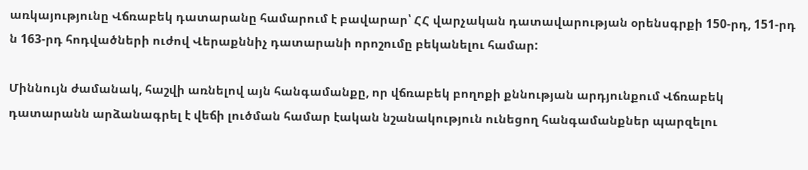առկայությունը Վճռաբեկ դատարանը համարում է բավարար՝ ՀՀ վարչական դատավարության օրենսգրքի 150-րդ, 151-րդ ն 163-րդ հոդվածների ուժով Վերաքննիչ դատարանի որոշումը բեկանելու համար:

Միննույն ժամանակ, հաշվի առնելով այն հանգամանքը, որ վճռաբեկ բողոքի քննության արդյունքում Վճռաբեկ դատարանն արձանագրել է վեճի լուծման համար էական նշանակություն ունեցող հանգամանքներ պարզելու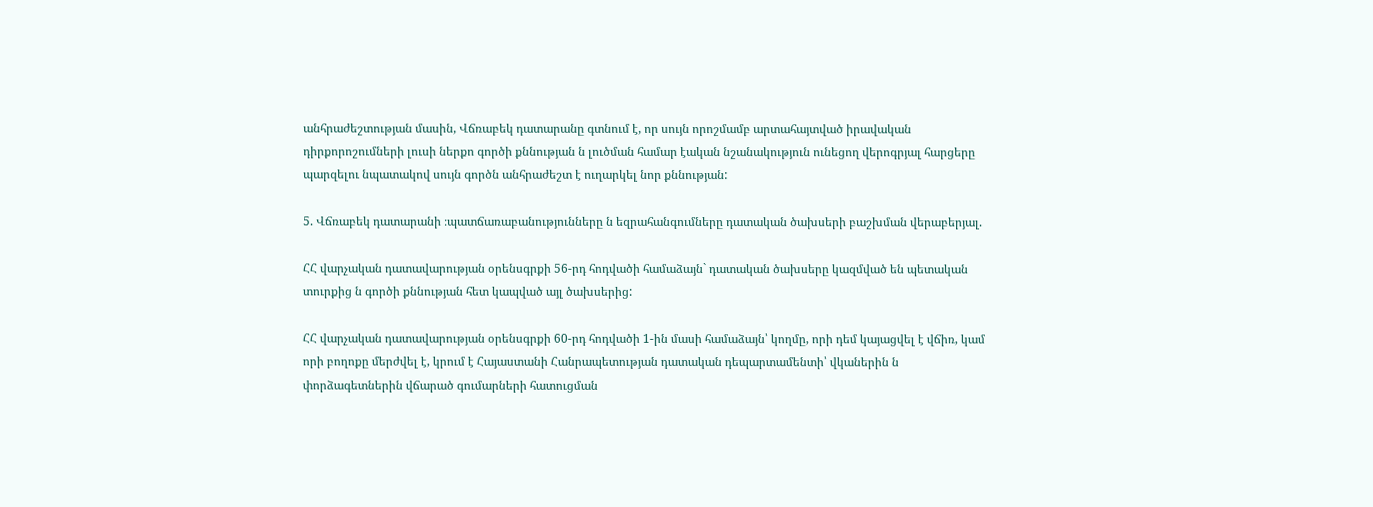անհրաժեշտության մասին, Վճռաբեկ դատարանը գտնում է, որ սույն որոշմամբ արտահայտված իրավական դիրքորոշումների լուսի ներքո գործի քննության ն լուծման համար էական նշանակություն ունեցող վերոգրյալ հարցերը պարզելու նպատակով սույն գործն անհրաժեշտ է ուղարկել նոր քննության:

5. Վճռաբեկ դատարանի ։պատճառաբանությունները ն եզրահանգումները դատական ծախսերի բաշխման վերաբերյալ.

ՀՀ վարչական դատավարության օրենսգրքի 56-րդ հոդվածի համաձայն` դատական ծախսերը կազմված են պետական տուրքից ն գործի քննության հետ կապված այլ ծախսերից:

ՀՀ վարչական դատավարության օրենսգրքի 60-րդ հոդվածի 1-ին մասի համաձայն՝ կողմը, որի դեմ կայացվել է վճիռ, կամ որի բողոքը մերժվել է, կրում է Հայաստանի Հանրապետության դատական դեպարտամենտի՝ վկաներին ն փորձագետներին վճարած գումարների հատուցման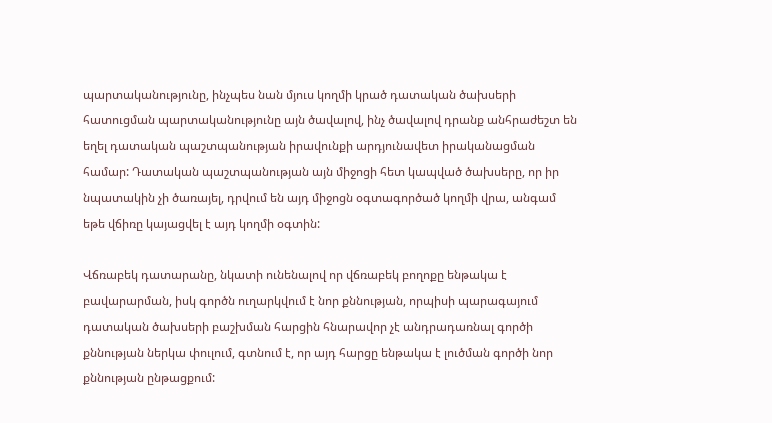պարտականությունը, ինչպես նան մյուս կողմի կրած դատական ծախսերի հատուցման պարտականությունը այն ծավալով, ինչ ծավալով դրանք անհրաժեշտ են եղել դատական պաշտպանության իրավունքի արդյունավետ իրականացման համար: Դատական պաշտպանության այն միջոցի հետ կապված ծախսերը, որ իր նպատակին չի ծառայել, դրվում են այդ միջոցն օգտագործած կողմի վրա, անգամ եթե վճիռը կայացվել է այդ կողմի օգտին:

Վճռաբեկ դատարանը, նկատի ունենալով որ վճռաբեկ բողոքը ենթակա է բավարարման, իսկ գործն ուղարկվում է նոր քննության, որպիսի պարագայում դատական ծախսերի բաշխման հարցին հնարավոր չէ անդրադառնալ գործի քննության ներկա փուլում, գտնում է, որ այդ հարցը ենթակա է լուծման գործի նոր քննության ընթացքում: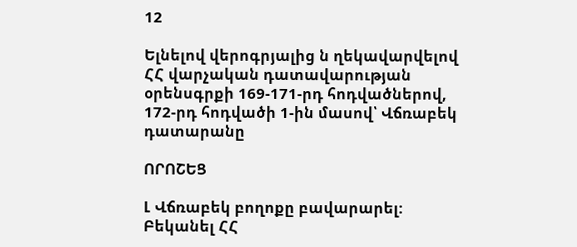12

Ելնելով վերոգրյալից ն ղեկավարվելով ՀՀ վարչական դատավարության օրենսգրքի 169-171-րդ հոդվածներով, 172-րդ հոդվածի 1-ին մասով՝ Վճռաբեկ դատարանը

ՈՐՈՇԵՑ

Լ Վճռաբեկ բողոքը բավարարել: Բեկանել ՀՀ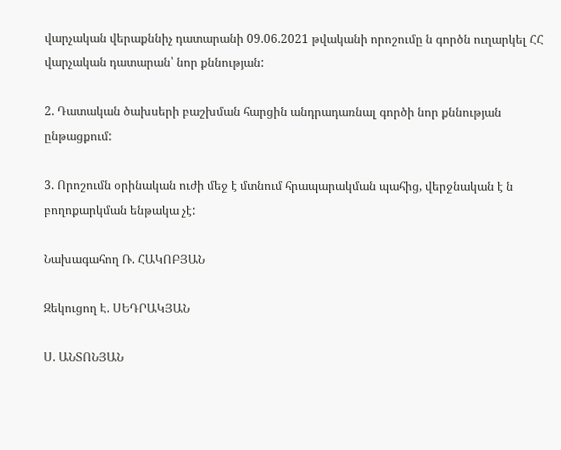վարչական վերաքննիչ դատարանի 09.06.2021 թվականի որոշումը ն գործն ուղարկել ՀՀ վարչական դատարան՝ նոր քննության:

2. Դատական ծախսերի բաշխման հարցին անդրադառնալ գործի նոր քննության ընթացքում:

3. Որոշումն օրինական ուժի մեջ է մտնում հրապարակման պահից, վերջնական է ն բողոքարկման ենթակա չէ:

Նախագահող Ռ. ՀԱԿՈԲՅԱՆ

Զեկուցող Է. ՍԵԴՐԱԿՅԱՆ

Ս. ԱՆՏՈՆՅԱՆ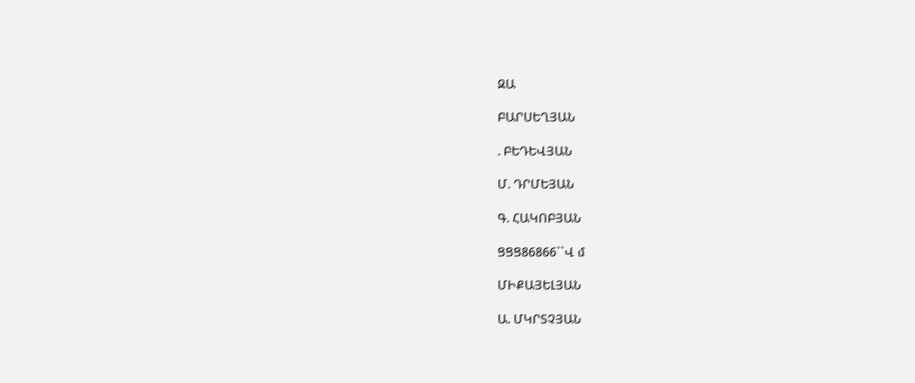ԶԱ

ԲԱՐՍԵՂՅԱՆ

. ԲԵԴԵՎՅԱՆ

Մ. ԴՐՄԵՅԱՆ

Գ. ՀԱԿՈԲՅԱՆ

ՑՑՑ86866``Վ մ

ՄԻՔԱՅԵԼՅԱՆ

Ա. ՄԿՐՏՉՅԱՆ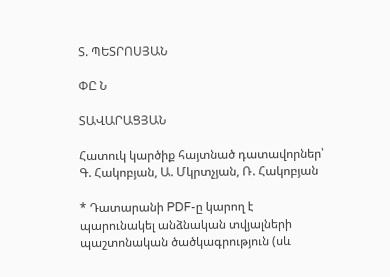Տ. ՊԵՏՐՈՍՅԱՆ

ՓԸ Ն

ՏԱՎԱՐԱՑՅԱՆ

Հատուկ կարծիք հայտնած դատավորներ՝ Գ. Հակոբյան, Ա. Մկրտչյան, Ռ. Հակոբյան

* Դատարանի PDF-ը կարող է պարունակել անձնական տվյալների պաշտոնական ծածկագրություն (սև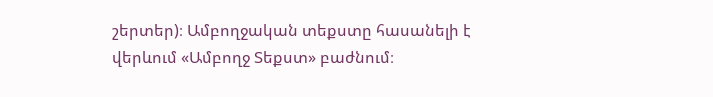շերտեր)։ Ամբողջական տեքստը հասանելի է վերևում «Ամբողջ Տեքստ» բաժնում։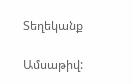Տեղեկանք

Ամսաթիվ: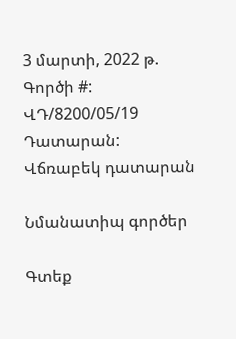3 մարտի, 2022 թ.
Գործի #:
ՎԴ/8200/05/19
Դատարան:
Վճռաբեկ դատարան

Նմանատիպ գործեր

Գտեք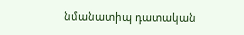նմանատիպ դատական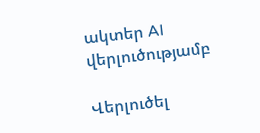ակտեր AI վերլուծությամբ

Վերլուծել